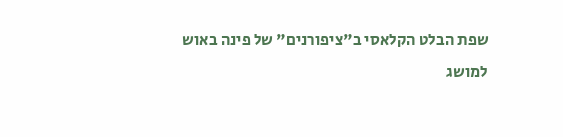שפת הבלט הקלאסי ב"ציפורנים" של פינה באוש
למושג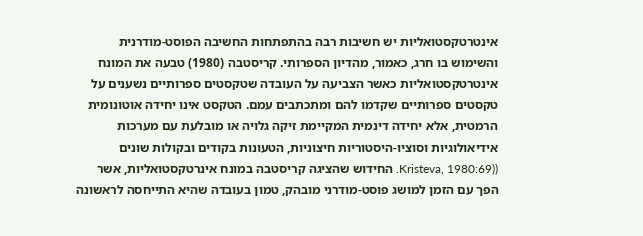אינטרטקסטואליות יש חשיבות רבה בהתפתחות החשיבה הפוסט-מודרנית והשימוש בו חרג, כאמור, מהדיון הספרותי. קריסטבה (1980) טבעה את המונח אינטרטקסטואליות כאשר הצביעה על העובדה שטקסטים ספרותיים נשענים על טקסטים ספרותיים שקדמו להם ומתכתבים עמם. הטקסט אינו יחידה אוטונומית הרמטית, אלא יחידה דינמית המקיימת זיקה גלויה או מובלעת עם מערכות אידיאולוגיות וסוציו-היסטוריות חיצוניות, הטעונות בקודים ובקולות שונים ((Kristeva, 1980:69. החידוש שהציגה קריסטבה במונח אינרטקסטואליות, אשר הפך עם הזמן למושג פוסט-מודרני מובהק, טמון בעובדה שהיא התייחסה לראשונה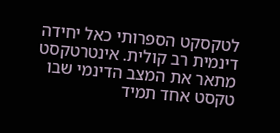לטקסקט הספרותי כאל יחידה דינמית רב קולית. אינטרטקסט מתאר את המצב הדינמי שבו טקסט אחד תמיד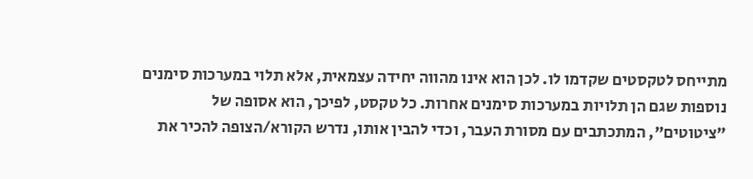מתייחס לטקסטים שקדמו לו. לכן הוא אינו מהווה יחידה עצמאית, אלא תלוי במערכות סימנים נוספות שגם הן תלויות במערכות סימנים אחרות. כל טקסט, לפיכך, הוא אסופה של "ציטוטים", המתכתבים עם מסורת העבר, וכדי להבין אותו, נדרש הקורא/הצופה להכיר את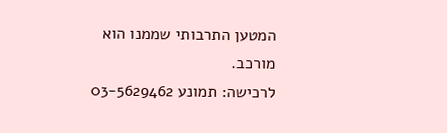המטען התרבותי שממנו הוא מורכב.
לרכישה: תמונע 03-5629462